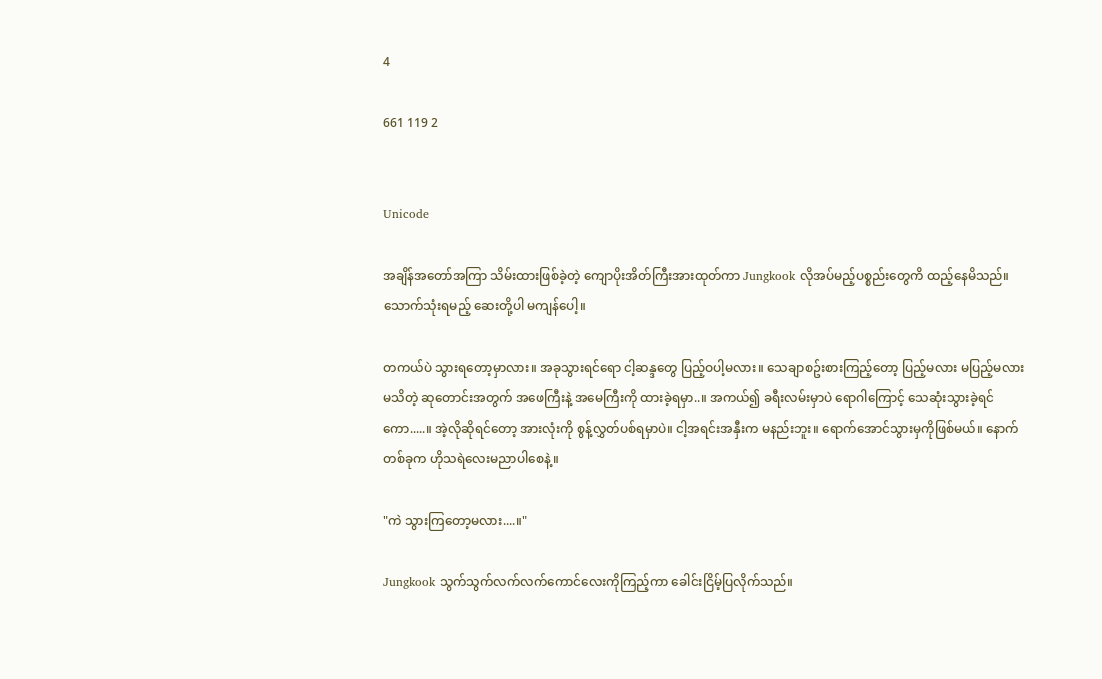4

661 119 2


Unicode

အချိန်အတော်အကြာ သိမ်းထားဖြစ်ခဲ့တဲ့ ကျောပိုးအိတ်ကြီးအားထုတ်ကာ Jungkook လိုအပ်မည့်ပစ္စည်းတွေကိ ထည့်နေမိသည်။ သောက်သုံးရမည့် ဆေးတို့ပါ မကျန်ပေါ့။

တကယ်ပဲ သွားရတော့မှာလား။ အခုသွားရင်ရော ငါ့ဆန္ဒတွေ ပြည့်ဝပါ့မလား။ သေချာစဥ်းစားကြည့်တော့ ပြည့်မလား မပြည့်မလားမသိတဲ့ ဆုတောင်းအတွက် အဖေကြီးနဲ့ အမေကြီးကို ထားခဲ့ရမှာ..။ အကယ်၍ ခရီးလမ်းမှာပဲ ရောဂါကြောင့် သေဆုံးသွားခဲ့ရင်ကော.....။ အဲ့လိုဆိုရင်တော့ အားလုံးကို စွန့်လွှတ်ပစ်ရမှာပဲ။ ငါ့အရင်းအနှီးက မနည်းဘူး။ ရောက်အောင်သွားမှကိုဖြစ်မယ်။ နောက်တစ်ခုက ဟိုသရဲလေးမညာပါစေနဲ့။

"ကဲ သွားကြတော့မလား....။"

Jungkook သွက်သွက်လက်လက်ကောင်လေးကိုကြည့်ကာ ခေါင်းငြိမ့်ပြလိုက်သည်။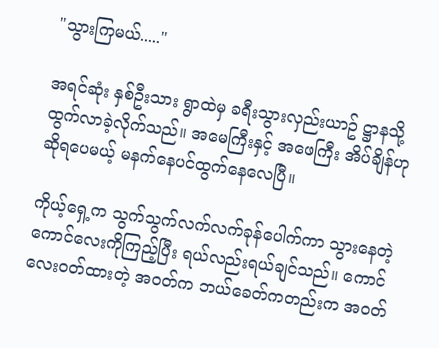"သွားကြမယ်....."

အရင်ဆုံး နှစ်ဦးသား ရွာထဲမှ ခရီးသွားလှည်းယာဥ် ဋ္ဌာနသို့ ထွက်လာခဲ့လိုက်သည်။ အမေကြီးနှင့် အဖေကြီး အိပ်ချိန်ဟု ဆိုရပေမယ့် မနက်နေပင်ထွက်နေလေပြီ။

ကိုယ့်ရှေ့က သွက်သွက်လက်လက်ခုန်ပေါက်ကာ သွားနေတဲ့ ကောင်လေးကိုကြည့်ပြီး ရယ်လည်းရယ်ချင်သည်။ ကောင်လေးဝတ်ထားတဲ့ အဝတ်က ဘယ်ခေတ်ကတည်းက အဝတ်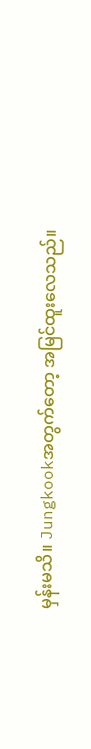မှန်းမသိ။ Jungkookအတွက်တော့ အမြင်ထူးလေသည်။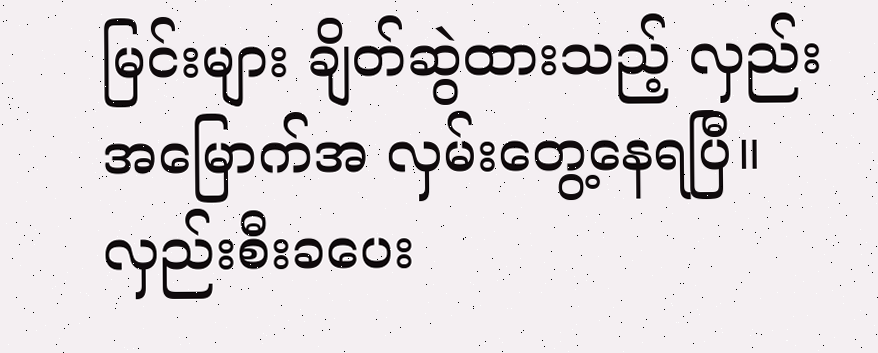မြင်းများ ချိတ်ဆွဲထားသည့် လှည်းအမြောက်အ လှမ်းတွေ့နေရပြီ။ လှည်းစီးခပေး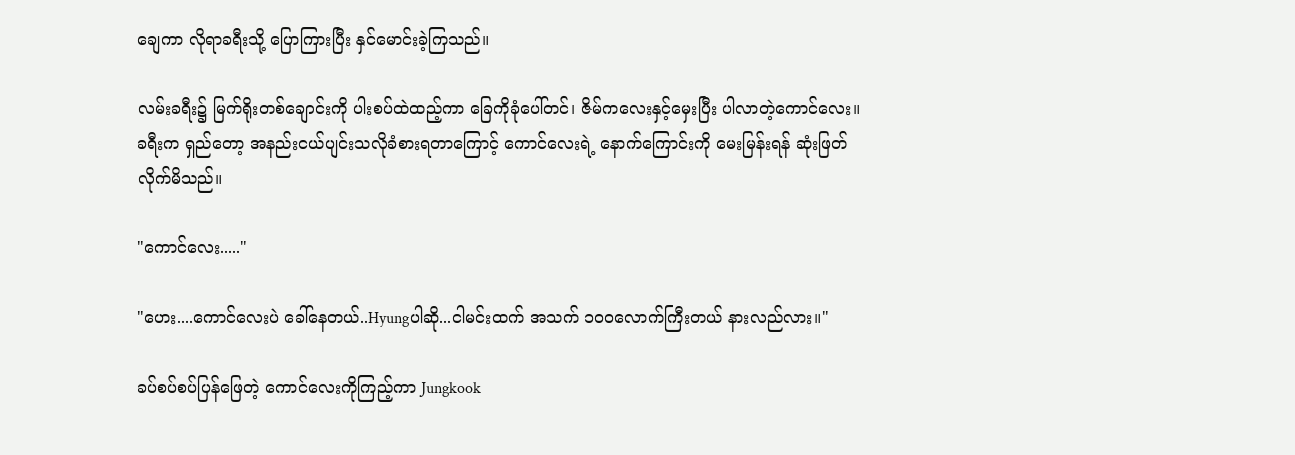ချေကာ လိုရာခရီးသို့ ပြောကြားပြီး နှင်မောင်းခဲ့ကြသည်။

လမ်းခရီး၌ မြက်ရိုးတစ်ချောင်းကို ပါးစပ်ထဲထည့်ကာ ခြေကိုခုံပေါ်တင်၊ ဇိမ်ကလေးနှင့်မှေးပြီး ပါလာတဲ့ကောင်လေး။ ခရီးက ရှည်တော့ အနည်းငယ်ပျင်းသလိုခံစားရတာကြောင့် ကောင်လေးရဲ့ နောက်ကြောင်းကို မေးမြန်းရန် ဆုံးဖြတ်လိုက်မိသည်။

"ကောင်လေး....."

"ဟေး....ကောင်လေးပဲ ခေါ်နေတယ်..Hyungပါဆို...ငါမင်းထက် အသက် ၁၀၀လောက်ကြီးတယ် နားလည်လား။"

ခပ်စပ်စပ်ပြန်ဖြေတဲ့ ကောင်လေးကိုကြည့်ကာ Jungkook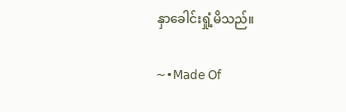နှာခေါင်းရှုံ့မိသည်။

~•𝖬𝖺𝖽𝖾 𝖮𝖿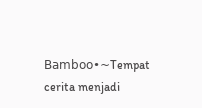𝖡𝖺𝗆𝖻𝗈𝗈•~Tempat cerita menjadi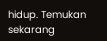hidup. Temukan sekarang